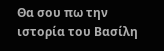Θα σου πω την ιστορία του Βασίλη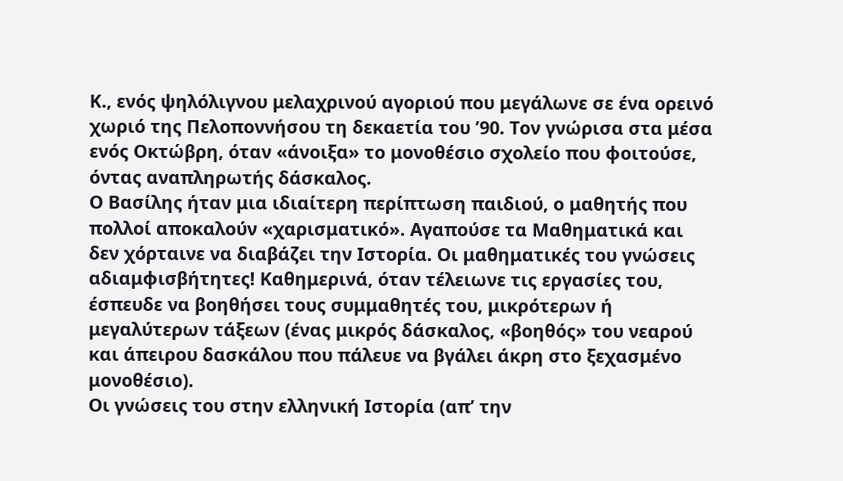Κ., ενός ψηλόλιγνου μελαχρινού αγοριού που μεγάλωνε σε ένα ορεινό χωριό της Πελοποννήσου τη δεκαετία του ’90. Τον γνώρισα στα μέσα ενός Οκτώβρη, όταν «άνοιξα» το μονοθέσιο σχολείο που φοιτούσε, όντας αναπληρωτής δάσκαλος.
Ο Βασίλης ήταν μια ιδιαίτερη περίπτωση παιδιού, ο μαθητής που πολλοί αποκαλούν «χαρισματικό». Αγαπούσε τα Μαθηματικά και δεν χόρταινε να διαβάζει την Ιστορία. Οι μαθηματικές του γνώσεις αδιαμφισβήτητες! Καθημερινά, όταν τέλειωνε τις εργασίες του, έσπευδε να βοηθήσει τους συμμαθητές του, μικρότερων ή μεγαλύτερων τάξεων (ένας μικρός δάσκαλος, «βοηθός» του νεαρού και άπειρου δασκάλου που πάλευε να βγάλει άκρη στο ξεχασμένο μονοθέσιο).
Οι γνώσεις του στην ελληνική Ιστορία (απ’ την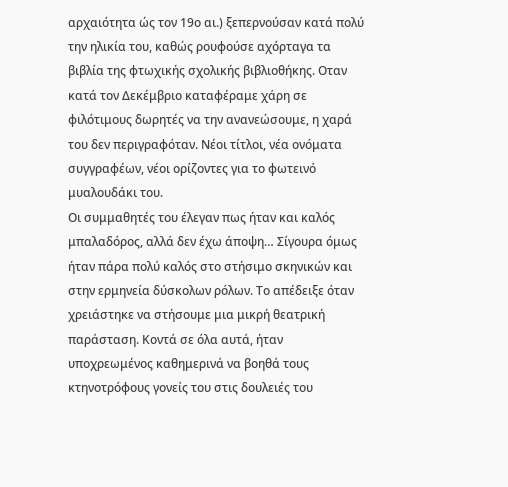αρχαιότητα ώς τον 19ο αι.) ξεπερνούσαν κατά πολύ την ηλικία του, καθώς ρουφούσε αχόρταγα τα βιβλία της φτωχικής σχολικής βιβλιοθήκης. Οταν κατά τον Δεκέμβριο καταφέραμε χάρη σε φιλότιμους δωρητές να την ανανεώσουμε, η χαρά του δεν περιγραφόταν. Νέοι τίτλοι, νέα ονόματα συγγραφέων, νέοι ορίζοντες για το φωτεινό μυαλουδάκι του.
Οι συμμαθητές του έλεγαν πως ήταν και καλός μπαλαδόρος, αλλά δεν έχω άποψη… Σίγουρα όμως ήταν πάρα πολύ καλός στο στήσιμο σκηνικών και στην ερμηνεία δύσκολων ρόλων. Το απέδειξε όταν χρειάστηκε να στήσουμε μια μικρή θεατρική παράσταση. Κοντά σε όλα αυτά, ήταν υποχρεωμένος καθημερινά να βοηθά τους κτηνοτρόφους γονείς του στις δουλειές του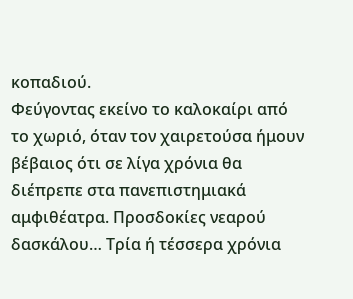κοπαδιού.
Φεύγοντας εκείνο το καλοκαίρι από το χωριό, όταν τον χαιρετούσα ήμουν βέβαιος ότι σε λίγα χρόνια θα διέπρεπε στα πανεπιστημιακά αμφιθέατρα. Προσδοκίες νεαρού δασκάλου… Τρία ή τέσσερα χρόνια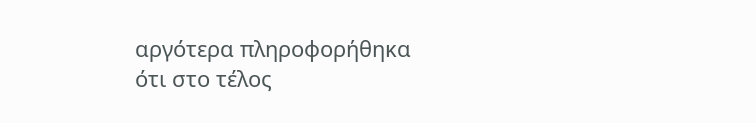αργότερα πληροφορήθηκα ότι στο τέλος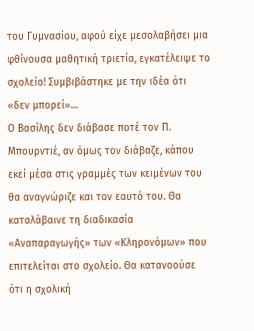του Γυμνασίου, αφού είχε μεσολαβήσει μια φθίνουσα μαθητική τριετία, εγκατέλειψε το σχολείο! Συμβιβάστηκε με την ιδέα ότι «δεν μπορεί»…
Ο Βασίλης δεν διάβασε ποτέ τον Π. Μπουρντιέ, αν όμως τον διάβαζε, κάπου εκεί μέσα στις γραμμές των κειμένων του θα αναγνώριζε και τον εαυτό του. Θα καταλάβαινε τη διαδικασία «Αναπαραγωγής» των «Κληρονόμων» που επιτελείται στο σχολείο. Θα κατανοούσε ότι η σχολική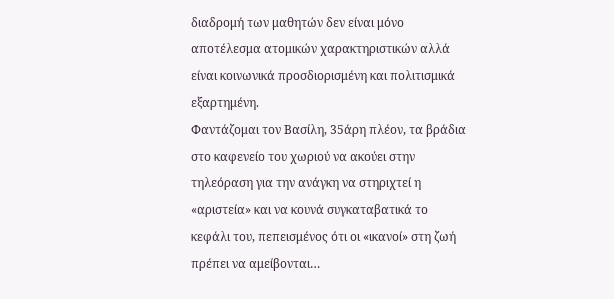διαδρομή των μαθητών δεν είναι μόνο αποτέλεσμα ατομικών χαρακτηριστικών αλλά είναι κοινωνικά προσδιορισμένη και πολιτισμικά εξαρτημένη.
Φαντάζομαι τον Βασίλη, 35άρη πλέον, τα βράδια στο καφενείο του χωριού να ακούει στην τηλεόραση για την ανάγκη να στηριχτεί η «αριστεία» και να κουνά συγκαταβατικά το κεφάλι του, πεπεισμένος ότι οι «ικανοί» στη ζωή πρέπει να αμείβονται…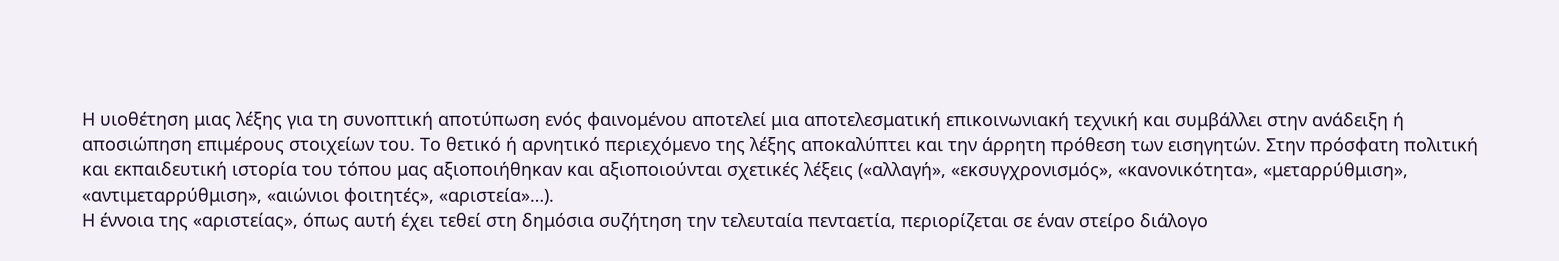Η υιοθέτηση μιας λέξης για τη συνοπτική αποτύπωση ενός φαινομένου αποτελεί μια αποτελεσματική επικοινωνιακή τεχνική και συμβάλλει στην ανάδειξη ή αποσιώπηση επιμέρους στοιχείων του. Το θετικό ή αρνητικό περιεχόμενο της λέξης αποκαλύπτει και την άρρητη πρόθεση των εισηγητών. Στην πρόσφατη πολιτική και εκπαιδευτική ιστορία του τόπου μας αξιοποιήθηκαν και αξιοποιούνται σχετικές λέξεις («αλλαγή», «εκσυγχρονισμός», «κανονικότητα», «μεταρρύθμιση», «αντιμεταρρύθμιση», «αιώνιοι φοιτητές», «αριστεία»…).
Η έννοια της «αριστείας», όπως αυτή έχει τεθεί στη δημόσια συζήτηση την τελευταία πενταετία, περιορίζεται σε έναν στείρο διάλογο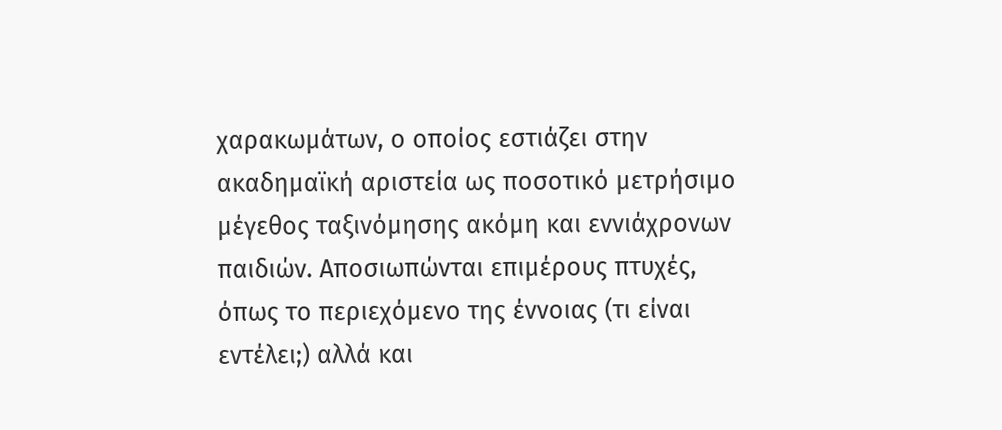χαρακωμάτων, ο οποίος εστιάζει στην ακαδημαϊκή αριστεία ως ποσοτικό μετρήσιμο μέγεθος ταξινόμησης ακόμη και εννιάχρονων παιδιών. Αποσιωπώνται επιμέρους πτυχές, όπως το περιεχόμενο της έννοιας (τι είναι εντέλει;) αλλά και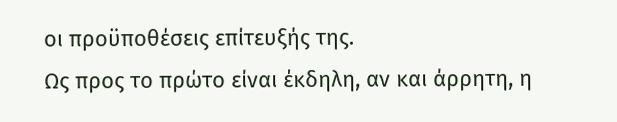οι προϋποθέσεις επίτευξής της.
Ως προς το πρώτο είναι έκδηλη, αν και άρρητη, η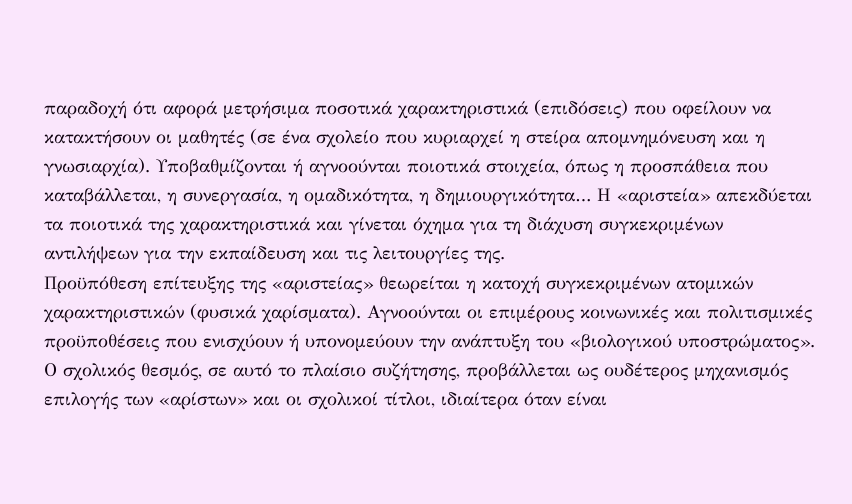παραδοχή ότι αφορά μετρήσιμα ποσοτικά χαρακτηριστικά (επιδόσεις) που οφείλουν να κατακτήσουν οι μαθητές (σε ένα σχολείο που κυριαρχεί η στείρα απομνημόνευση και η γνωσιαρχία). Υποβαθμίζονται ή αγνοούνται ποιοτικά στοιχεία, όπως η προσπάθεια που καταβάλλεται, η συνεργασία, η ομαδικότητα, η δημιουργικότητα… Η «αριστεία» απεκδύεται τα ποιοτικά της χαρακτηριστικά και γίνεται όχημα για τη διάχυση συγκεκριμένων αντιλήψεων για την εκπαίδευση και τις λειτουργίες της.
Προϋπόθεση επίτευξης της «αριστείας» θεωρείται η κατοχή συγκεκριμένων ατομικών χαρακτηριστικών (φυσικά χαρίσματα). Αγνοούνται οι επιμέρους κοινωνικές και πολιτισμικές προϋποθέσεις που ενισχύουν ή υπονομεύουν την ανάπτυξη του «βιολογικού υποστρώματος».
Ο σχολικός θεσμός, σε αυτό το πλαίσιο συζήτησης, προβάλλεται ως ουδέτερος μηχανισμός επιλογής των «αρίστων» και οι σχολικοί τίτλοι, ιδιαίτερα όταν είναι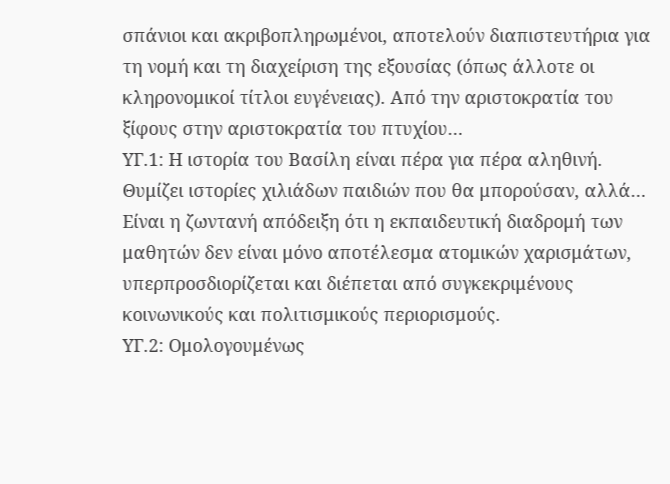σπάνιοι και ακριβοπληρωμένοι, αποτελούν διαπιστευτήρια για τη νομή και τη διαχείριση της εξουσίας (όπως άλλοτε οι κληρονομικοί τίτλοι ευγένειας). Από την αριστοκρατία του ξίφους στην αριστοκρατία του πτυχίου…
ΥΓ.1: Η ιστορία του Βασίλη είναι πέρα για πέρα αληθινή. Θυμίζει ιστορίες χιλιάδων παιδιών που θα μπορούσαν, αλλά… Είναι η ζωντανή απόδειξη ότι η εκπαιδευτική διαδρομή των μαθητών δεν είναι μόνο αποτέλεσμα ατομικών χαρισμάτων, υπερπροσδιορίζεται και διέπεται από συγκεκριμένους κοινωνικούς και πολιτισμικούς περιορισμούς.
ΥΓ.2: Ομολογουμένως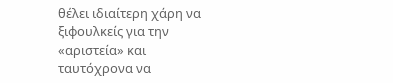θέλει ιδιαίτερη χάρη να ξιφουλκείς για την «αριστεία» και ταυτόχρονα να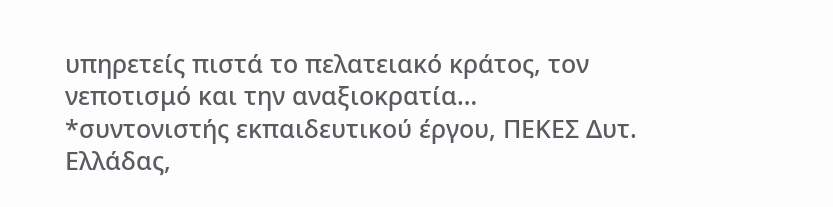υπηρετείς πιστά το πελατειακό κράτος, τον νεποτισμό και την αναξιοκρατία…
*συντονιστής εκπαιδευτικού έργου, ΠΕΚΕΣ Δυτ. Ελλάδας,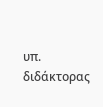υπ. διδάκτορας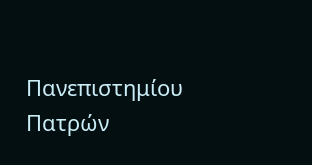Πανεπιστημίου Πατρών